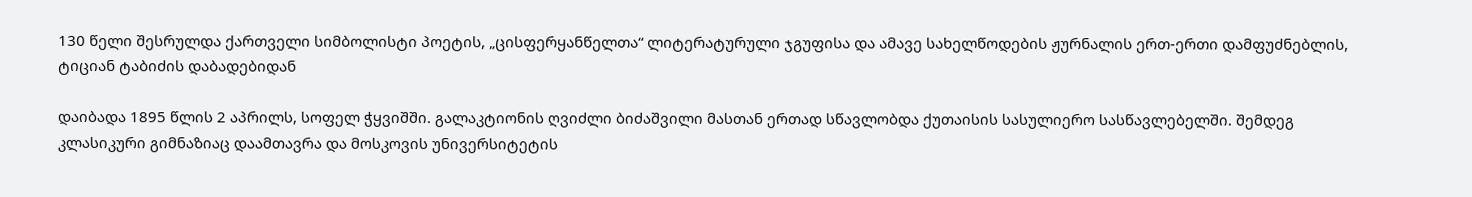130 წელი შესრულდა ქართველი სიმბოლისტი პოეტის, „ცისფერყანწელთა“ ლიტერატურული ჯგუფისა და ამავე სახელწოდების ჟურნალის ერთ-ერთი დამფუძნებლის, ტიციან ტაბიძის დაბადებიდან

დაიბადა 1895 წლის 2 აპრილს, სოფელ ჭყვიშში. გალაკტიონის ღვიძლი ბიძაშვილი მასთან ერთად სწავლობდა ქუთაისის სასულიერო სასწავლებელში. შემდეგ კლასიკური გიმნაზიაც დაამთავრა და მოსკოვის უნივერსიტეტის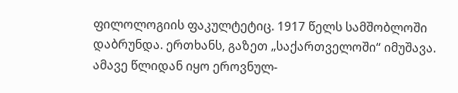ფილოლოგიის ფაკულტეტიც. 1917 წელს სამშობლოში დაბრუნდა. ერთხანს, გაზეთ „საქართველოში“ იმუშავა. ამავე წლიდან იყო ეროვნულ-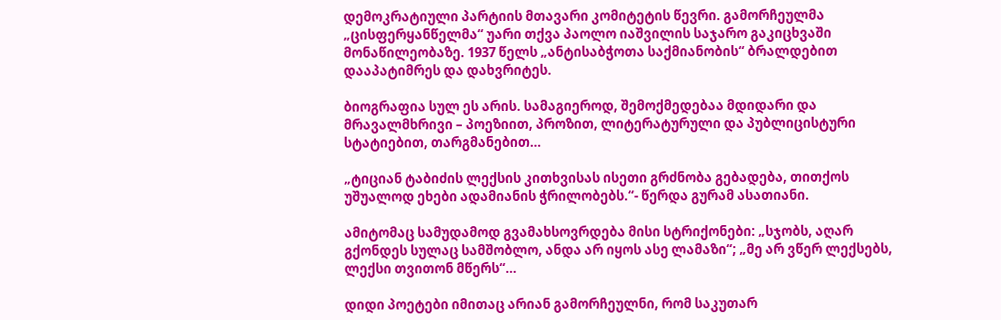დემოკრატიული პარტიის მთავარი კომიტეტის წევრი. გამორჩეულმა „ცისფერყანწელმა“ უარი თქვა პაოლო იაშვილის საჯარო გაკიცხვაში მონაწილეობაზე. 1937 წელს „ანტისაბჭოთა საქმიანობის“ ბრალდებით დააპატიმრეს და დახვრიტეს.

ბიოგრაფია სულ ეს არის. სამაგიეროდ, შემოქმედებაა მდიდარი და მრავალმხრივი – პოეზიით, პროზით, ლიტერატურული და პუბლიცისტური სტატიებით, თარგმანებით…

„ტიციან ტაბიძის ლექსის კითხვისას ისეთი გრძნობა გებადება, თითქოს უშუალოდ ეხები ადამიანის ჭრილობებს.“- წერდა გურამ ასათიანი.

ამიტომაც სამუდამოდ გვამახსოვრდება მისი სტრიქონები: „სჯობს, აღარ გქონდეს სულაც სამშობლო, ანდა არ იყოს ასე ლამაზი“; „მე არ ვწერ ლექსებს, ლექსი თვითონ მწერს“…

დიდი პოეტები იმითაც არიან გამორჩეულნი, რომ საკუთარ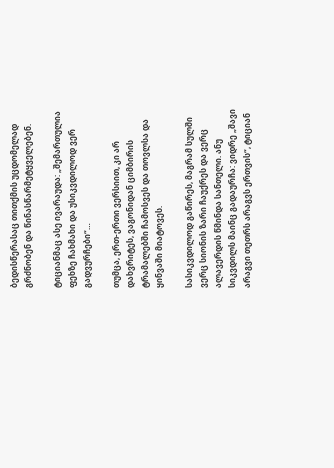ბედისწერასაც თითქმის უცდომელად გრძნობენ და წინასწარმეტყველებენ.

ტიციანმაც ასე ივარაუდა: „შემართულია ფეხზე ჩახმახი და უსიკვდილოდ ვერ გადვურჩები“…

თუმცა, ერთ-ერთი ვერსიით, კი არ დახვრიტეს, ვაგონიდან ციმბირის ტრამალებში ჩამოსვეს და თოვლსა და ყინვაში მიატოვეს.

სასიკვდილოდ გაწირეს, მაგრამ სულში ვერც სიონის ზარი ჩაუქრეს და ვერც ალავერდის წმინდა სანთელი. ანუ სიკვდილს მაინც გადაურჩა: ვიდრე „შავი არაგვი თეთრს არაგვს ერთვის“, ტიციან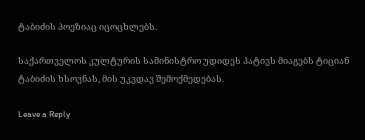ტაბიძის პოეზიაც იცოცხლებს.

საქართველოს კულტურის სამინისტრო უდიდეს პატივს მიაგებს ტიციან ტაბიძის ხსოვნას, მის უკვდავ შემოქმედებას.

Leave a Reply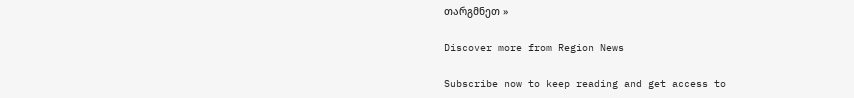თარგმნეთ »

Discover more from Region News

Subscribe now to keep reading and get access to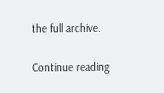the full archive.

Continue reading